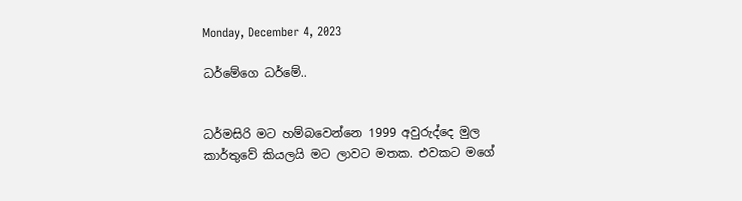Monday, December 4, 2023

ධර්මේගෙ ධර්මේ..


ධර්මසිරි මට හම්බවෙන්නෙ 1999 අවුරුද්දෙ මුල කාර්තුවේ කියලයි මට ලාවට මතක. එවකට මගේ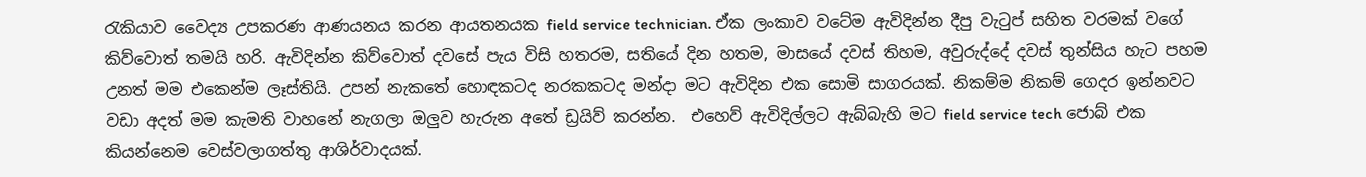රැකියාව වෛද්‍ය උපකරණ ආණයනය කරන ආයතනයක field service technician. ඒක ලංකාව වටේම ඇවිදින්න දීපු වැටුප් සහිත වරමක් වගේ කිව්වොත් තමයි හරි. ඇවිදින්න කිව්වොත් දවසේ පැය විසි හතරම, සතියේ දින හතම, මාසයේ දවස් තිහම, අවුරුද්දේ දවස් තුන්සිය හැට පහම උනත් මම එකෙන්ම ලෑස්තියි. උපන් නැකතේ හොඳකටද නරකකටද මන්දා මට ඇවිදින එක සොමි සාගරයක්. නිකම්ම නිකම් ගෙදර ඉන්නවට වඩා අදත් මම කැමති වාහනේ නැගලා ඔලුව හැරුන අතේ ඩ්‍රයිව් කරන්න.  එහෙව් ඇවිදිල්ලට ඇබ්බැහි මට field service tech ජොබ් එක කියන්නෙම වෙස්වලාගත්තු ආශිර්වාදයක්.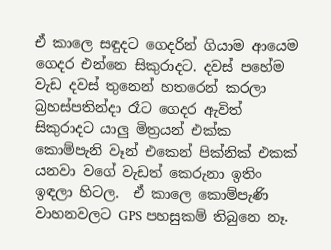ඒ කාලෙ සඳුදට ගෙදරින් ගියාම ආයෙම ගෙදර එන්නෙ සිකුරාදට. දවස් පහේම වැඩ දවස් තුනෙන් හතරෙන් කරලා බ්‍රහස්පතින්දා රෑට ගෙදර ඇවිත් සිකුරාදට යාලු මිත්‍රයන් එක්ක කොම්පැනි වෑන් එකෙන් පික්නික් එකක් යනවා වගේ වැඩත් කෙරුනා ඉතිං ඉඳලා හිටල.  ඒ කාලෙ කොම්පැණි වාහනවලට GPS පහසුකම් තිබුනෙ නෑ.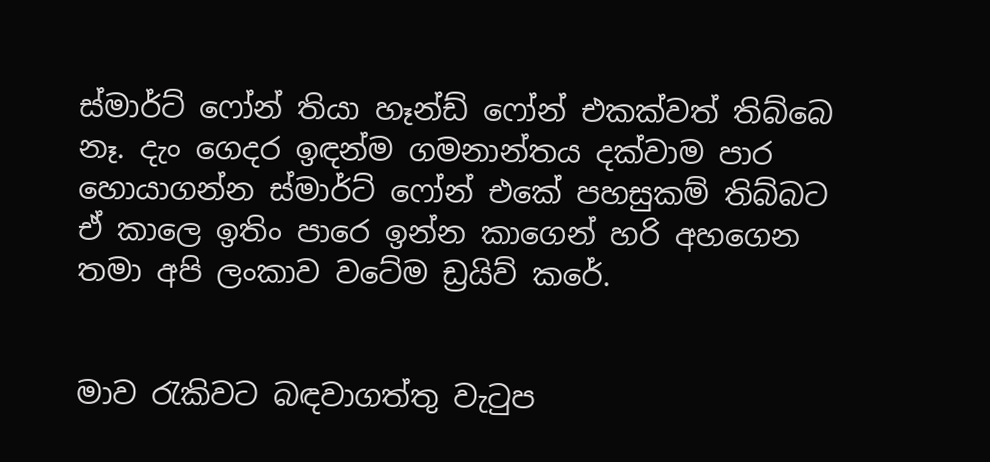ස්මාර්ට් ෆෝන් තියා හෑන්ඩ් ෆෝන් එකක්වත් තිබ්බෙ නෑ. දැං ගෙදර ඉඳන්ම ගමනාන්තය දක්වාම පාර හොයාගන්න ස්මාර්ට් ෆෝන් එකේ පහසුකම් තිබ්බට ඒ කාලෙ ඉතිං පාරෙ ඉන්න කාගෙන් හරි අහගෙන තමා අපි ලංකාව වටේම ඩ්‍රයිව් කරේ.


මාව රැකිවට බඳවාගත්තු වැටුප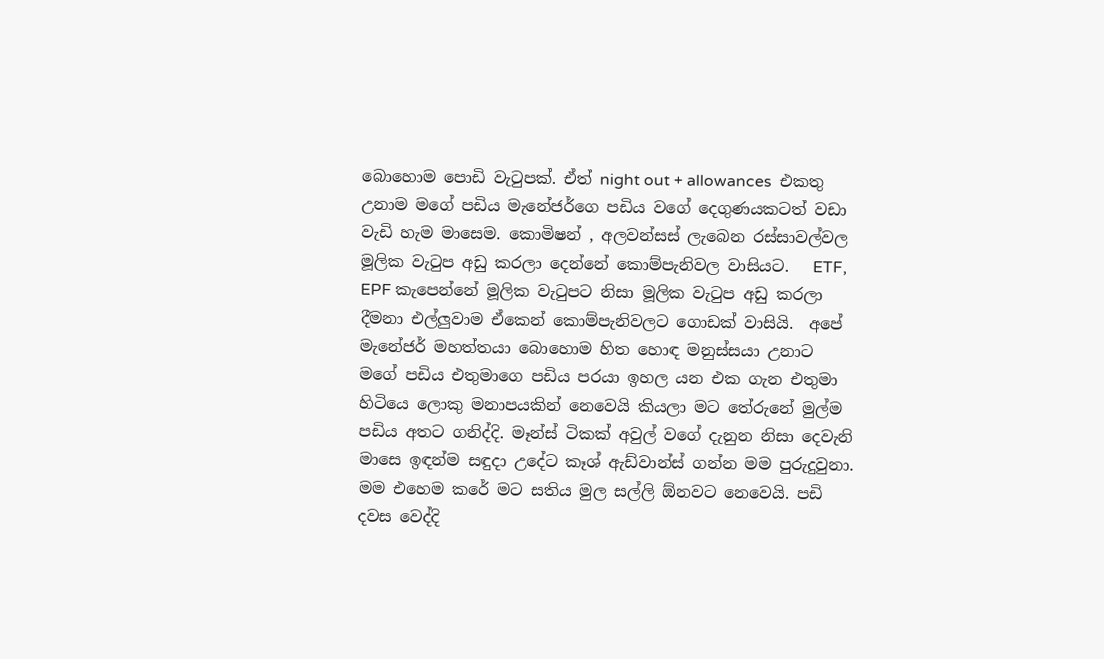බොහොම පොඩි වැටුපක්. ඒත් night out + allowances  එකතු උනාම මගේ පඩිය මැනේජර්ගෙ පඩිය වගේ දෙගුණයකටත් වඩා වැඩි හැම මාසෙම. කොමිෂන් , අලවන්සස් ලැබෙන රස්සාවල්වල මූලික වැටුප අඩු කරලා දෙන්නේ කොම්පැනිවල වාසියට.   ETF, EPF කැපෙන්නේ මූලික වැටුපට නිසා මූලික වැටුප අඩු කරලා දීමනා එල්ලුවාම ඒකෙන් කොම්පැනිවලට ගොඩක් වාසියි.  අපේ මැනේජර් මහත්තයා බොහොම හිත හොඳ මනුස්සයා උනාට මගේ පඩිය එතුමාගෙ පඩිය පරයා ඉහල යන එක ගැන එතුමා හිටියෙ ලොකු මනාපයකින් නෙවෙයි කියලා මට තේරුනේ මුල්ම පඩිය අතට ගනිද්දි. මෑන්ස් ටිකක් අවුල් වගේ දැනුන නිසා දෙවැනි මාසෙ ඉඳන්ම සඳුදා උදේට කෑශ් ඇඩ්වාන්ස් ගන්න මම පුරුදුවුනා. මම එහෙම කරේ මට සතිය මුල සල්ලි ඕනවට නෙවෙයි. පඩි දවස වෙද්දි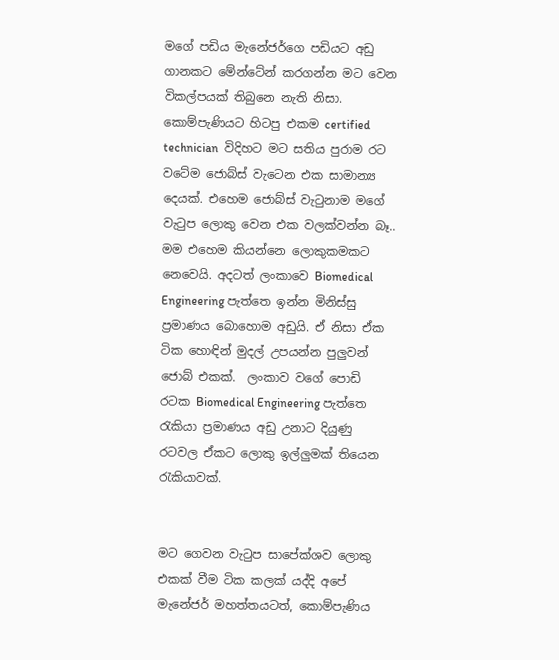මගේ පඩිය මැනේජර්ගෙ පඩියට අඩු ගානකට මේන්ටේන් කරගන්න මට වෙන විකල්පයක් තිබුනෙ නැති නිසා. කොම්පැණියට හිටපු එකම certified technician  විදිහට මට සතිය පුරාම රට වටේම ජොබ්ස් වැටෙන එක සාමාන්‍ය  දෙයක්. එහෙම ජොබ්ස් වැටුනාම මගේ වැටුප ලොකු වෙන එක වලක්වන්න බෑ.. මම එහෙම කියන්නෙ ලොකුකමකට නෙවෙයි. අදටත් ලංකාවෙ Biomedical Engineering පැත්තෙ ඉන්න මිනිස්සු ප්‍රමාණය බොහොම අඩුයි. ඒ නිසා ඒක ටික හොඳින් මුදල් උපයන්න පුලුවන් ජොබ් එකක්.  ලංකාව වගේ පොඩි රටක Biomedical Engineering පැත්තෙ රැකියා ප්‍රමාණය අඩු උනාට දියුණු රටවල ඒකට ලොකු ඉල්ලුමක් තියෙන රැකියාවක්.


මට ගෙවන වැටුප සාපේක්ශව ලොකු එකක් වීම ටික කලක් යද්දි අපේ මැනේජර් මහත්තයටත්, කොම්පැණිය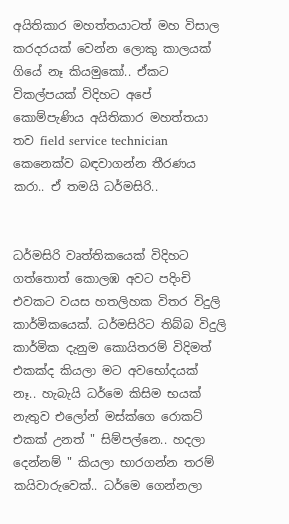අයිතිකාර මහත්තයාටත් මහ විසාල කරදරයක් වෙන්න ලොකු කාලයක් ගියේ නෑ කියමුකෝ.. ඒකට විකල්පයක් විදිහට අපේ කොම්පැණිය අයිතිකාර මහත්තයා තව field service technician කෙනෙක්ව බඳවාගන්න තීරණය කරා.. ඒ තමයි ධර්මසිරි..


ධර්මසිරි වෘත්තිකයෙක් විදිහට ගත්තොත් කොලඹ අවට පදිංචි එවකට වයස හතලිහක විතර විදුලි කාර්මිකයෙක්. ධර්මසිරිට තිබ්බ විදුලි කාර්මික දැනුම කොයිතරම් විදිමත් එකක්ද කියලා මට අවභෝදයක් නෑ.. හැබැයි ධර්මෙ කිසිම භයක් නැතුව එලෝන් මස්ක්ගෙ රොකට් එකක් උනත් " සිම්පල්නෙ.. හදලා දෙන්නම් " කියලා භාරගන්න තරම් කයිවාරුවෙක්.. ධර්මෙ ගෙන්නලා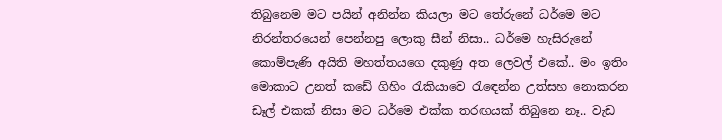තිබුනෙම මට පයින් අනින්න කියලා මට තේරුනේ ධර්මෙ මට නිරන්තරයෙන් පෙන්නපු ලොකු සීන් නිසා.. ධර්මෙ හැසිරුනේ කොම්පැණි අයිති මහත්තයගෙ දකුණු අත ලෙවල් එකේ.. මං ඉතිං මොකාට උනත් කඩේ ගිහිං රැකියාවෙ රැඳෙන්න උත්සහ නොකරන ඩෑල් එකක් නිසා මට ධර්මෙ එක්ක තරඟයක් තිබුනෙ නෑ.. වැඩ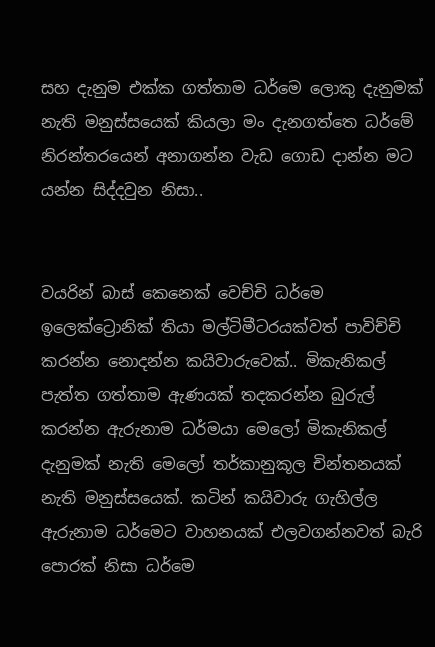සහ දැනුම එක්ක ගත්තාම ධර්මෙ ලොකු දැනුමක් නැති මනුස්සයෙක් කියලා මං දැනගත්තෙ ධර්මේ නිරන්තරයෙන් අනාගන්න වැඩ ගොඩ දාන්න මට යන්න සිද්දවුන නිසා..


වයරින් බාස් කෙනෙක් වෙච්චි ධර්මෙ ඉලෙක්ට්‍රොනික් තියා මල්ටිමීටරයක්වත් පාවිච්චි කරන්න නොදන්න කයිවාරුවෙක්.. මිකැනිකල් පැත්ත ගත්තාම ඇණයක් තදකරන්න බුරුල් කරන්න ඇරුනාම ධර්මයා මෙලෝ මිකැනිකල් දැනුමක් නැති මෙලෝ තර්කානුකූල චින්තනයක් නැති මනුස්සයෙක්. කටින් කයිවාරු ගැහිල්ල ඇරුනාම ධර්මෙට වාහනයක් එලවගන්නවත් බැරි පොරක් නිසා ධර්මෙ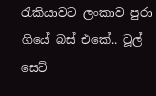රැකියාවට ලංකාව පුරා ගියේ බස් එකේ.. ටූල් සෙට්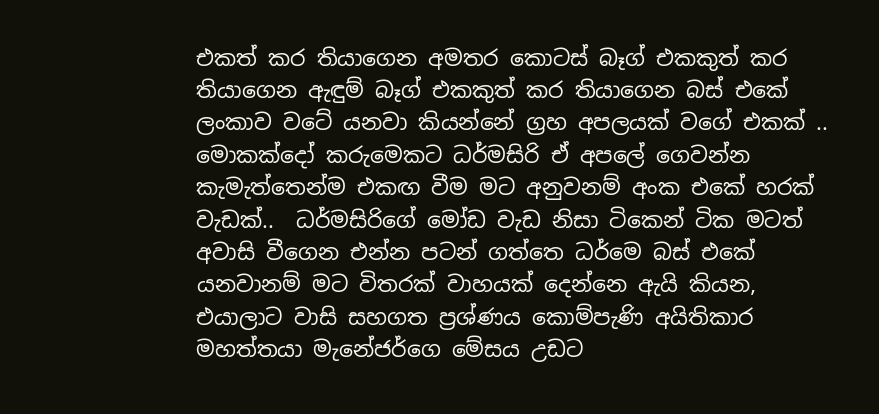එකත් කර තියාගෙන අමතර කොටස් බෑග් එකකුත් කර තියාගෙන ඇඳුම් බෑග් එකකුත් කර තියාගෙන බස් එකේ ලංකාව වටේ යනවා කියන්නේ ග්‍රහ අපලයක් වගේ එකක් .. මොකක්දෝ කරුමෙකට ධර්මසිරි ඒ අපලේ ගෙවන්න කැමැත්තෙන්ම එකඟ වීම මට අනුවනම් අංක එකේ හරක් වැඩක්..  ධර්මසිරිගේ මෝඩ වැඩ නිසා ටිකෙන් ටික මටත් අවාසි වීගෙන එන්න පටන් ගත්තෙ ධර්මෙ බස් එකේ යනවානම් මට විතරක් වාහයක් දෙන්නෙ ඇයි කියන, එයාලාට වාසි සහගත ප්‍රශ්ණය කොම්පැණි අයිතිකාර මහත්තයා මැනේජර්ගෙ මේසය උඩට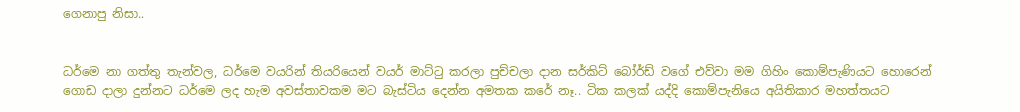ගෙනාපු නිසා..


ධර්මෙ නා ගත්තු තැන්වල, ධර්මෙ වයරින් තියරියෙන් වයර් මාට්ටු කරලා පුච්චලා දාන සර්කිට් බෝර්ඩ් වගේ එව්වා මම ගිහිං කොම්පැණියට හොරෙන් ගොඩ දාලා දුන්නට ධර්මෙ ලද හැම අවස්තාවකම මට බැස්ටිය දෙන්න අමතක කරේ නෑ.. ටික කලක් යද්දි කොම්පැනියෙ අයිතිකාර මහත්තයට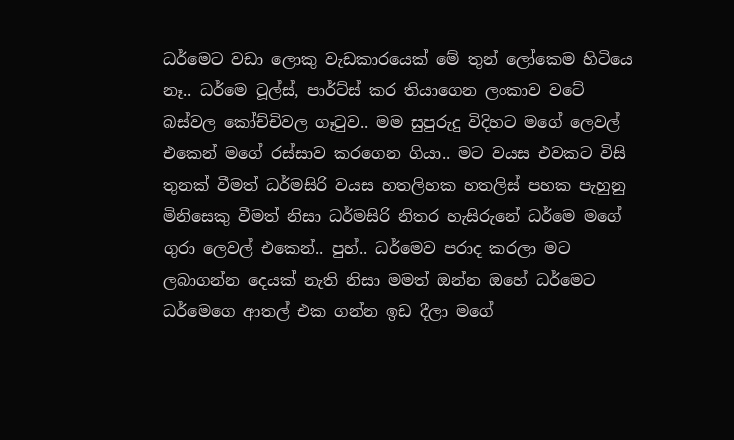ධර්මෙට වඩා ලොකු වැඩකාරයෙක් මේ තුන් ලෝකෙම හිටියෙ නෑ.. ධර්මෙ ටූල්ස්, පාර්ට්ස් කර තියාගෙන ලංකාව වටේ බස්වල කෝච්චිවල ගෑටුව.. මම සුපුරුදු විදිහට මගේ ලෙවල් එකෙන් මගේ රස්සාව කරගෙන ගියා.. මට වයස එවකට විසි තුනක් වීමත් ධර්මසිරි වයස හතලිහක හතලිස් පහක පැහුනු මිනිසෙකු වීමත් නිසා ධර්මසිරි නිතර හැසිරුනේ ධර්මෙ මගේ ගුරා ලෙවල් එකෙන්.. පුහ්.. ධර්මෙව පරාද කරලා මට ලබාගන්න දෙයක් නැති නිසා මමත් ඔන්න ඔහේ ධර්මෙට ධර්මෙගෙ ආතල් එක ගන්න ඉඩ දීලා මගේ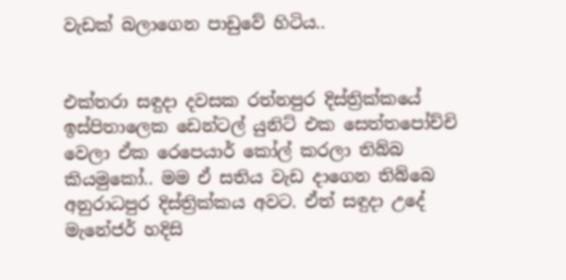වැඩක් බලාගෙන පාඩුවේ හිටිය..


එක්තරා සඳුදා දවසක රත්නපුර දිස්ත්‍රික්කයේ ඉස්පිතාලෙක ඩෙන්ටල් යුනිට් එක සෙත්තපෝච්චි වෙලා ඒක රෙපෙයාර් කෝල් කරලා තිබ්බ කියමුකෝ.. මම ඒ සතිය වැඩ දාගෙන තිබ්බෙ අනුරාධපුර දිස්ත්‍රික්කය අවට. ඒත් සඳුදා උදේ මැනේජර් හදිසි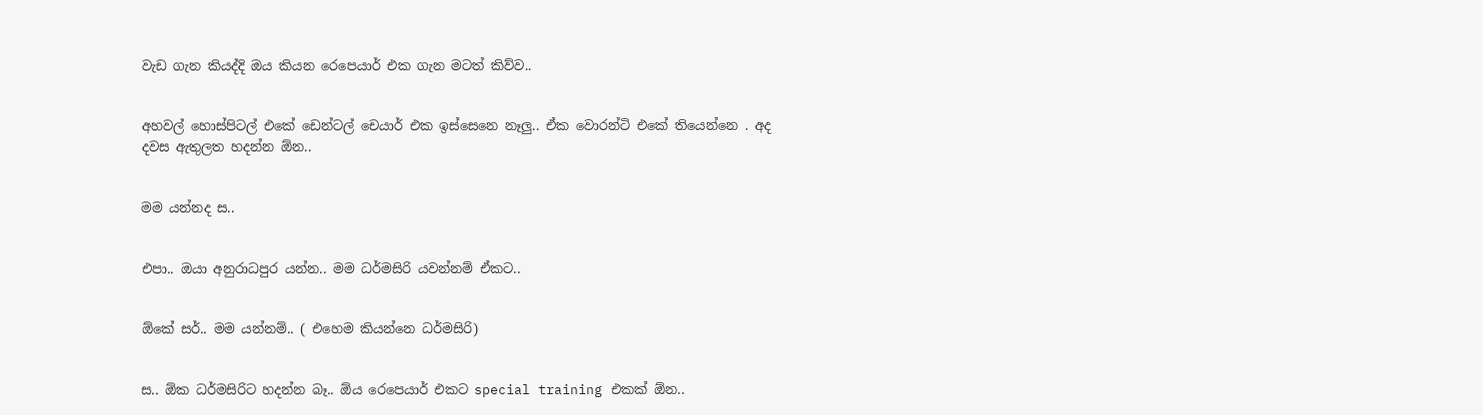වැඩ ගැන කියද්දි ඔය කියන රෙපෙයාර් එක ගැන මටත් කිව්ව..


අහවල් හොස්පිටල් එකේ ඩෙන්ටල් චෙයාර් එක ඉස්සෙනෙ නෑලු.. ඒක වොරන්ටි එකේ තියෙන්නෙ . අද දවස ඇතුලත හදන්න ඕන..


මම යන්නද ස..


එපා.. ඔයා අනුරාධපුර යන්න.. මම ධර්මසිරි යවන්නම් ඒකට..


ඕකේ සර්.. මම යන්නම්.. ( එහෙම කියන්නෙ ධර්මසිරි)


ස.. ඕක ධර්මසිරිට හදන්න බෑ.. ඕය රෙපෙයාර් එකට special training එකක් ඕන..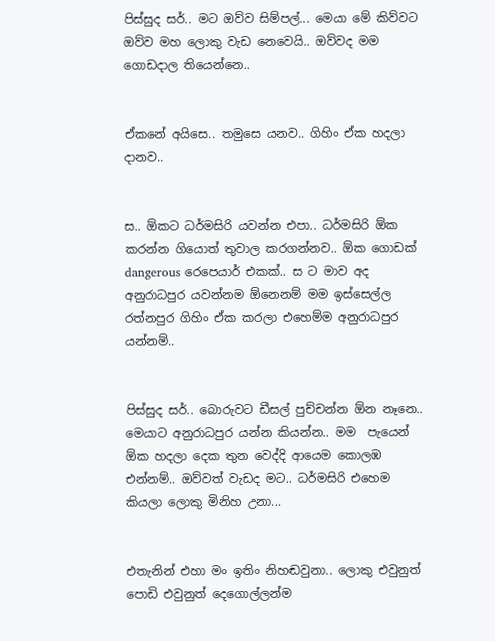පිස්සුද සර්.. මට ඔව්ව සිම්පල්... මෙයා මේ කිව්වට ඔව්ව මහ ලොකු වැඩ නෙවෙයි.. ඔව්වද මම ගොඩදාල තියෙන්නෙ..


ඒකනේ අයිසෙ.. තමුසෙ යනව.. ගිහිං ඒක හදලා දානව..


ස.. ඕකට ධර්මසිරි යවන්න එපා.. ධර්මසිරි ඕක කරන්න ගියොත් තුවාල කරගන්නව.. ඕක ගොඩක් dangerous රෙපෙයාර් එකක්.. ස ට මාව අද අනුරාධපුර යවන්නම ඕනෙනම් මම ඉස්සෙල්ල රත්නපුර ගිහිං ඒක කරලා එහෙම්ම අනුරාධපුර යන්නම්..


පිස්සුද සර්.. බොරුවට ඩීසල් පුච්චන්න ඕන නෑනෙ.. මෙයාට අනුරාධපුර යන්න කියන්න.. මම  පැයෙන් ඕක හදලා දෙක තුන වෙද්දි ආයෙම කොලඹ එන්නම්.. ඔව්වත් වැඩද මට.. ධර්මසිරි එහෙම කියලා ලොකු මිනිහ උනා...


එතැනින් එහා මං ඉතිං නිහඬවුනා.. ලොකු එවුනුත් පොඩි එවුනුත් දෙගොල්ලන්ම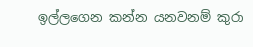ඉල්ලගෙන කන්න යනවනම් කුරා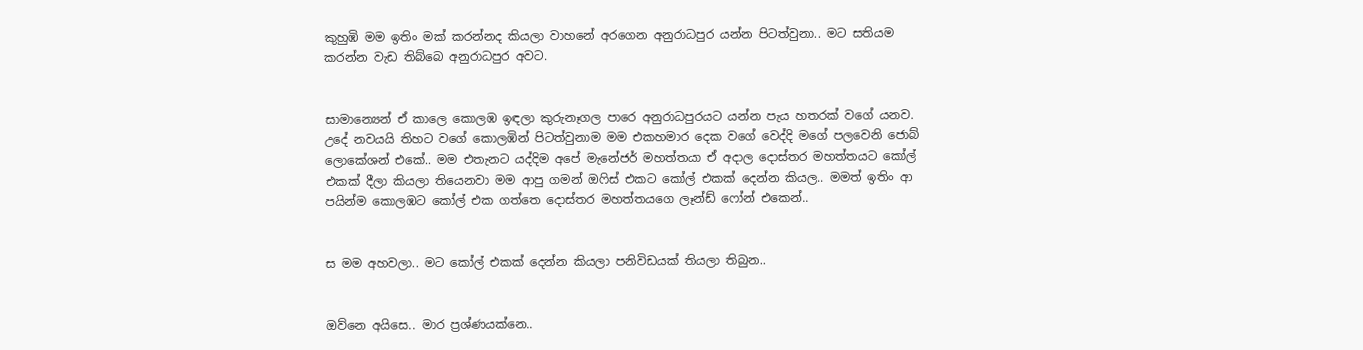කුහුඹි මම ඉතිං මක් කරන්නද කියලා වාහනේ අරගෙන අනුරාධපුර යන්න පිටත්වුනා.. මට සතියම කරන්න වැඩ තිබ්බෙ අනුරාධපුර අවට.


සාමාන්‍යෙන් ඒ කාලෙ කොලඹ ඉඳලා කුරුනෑගල පාරෙ අනුරාධපුරයට යන්න පැය හතරක් වගේ යනව. උදේ නවයයි තිහට වගේ කොලඹින් පිටත්වුනාම මම එකහමාර දෙක වගේ වෙද්දි මගේ පලවෙනි ජොබ් ලොකේශන් එකේ.. මම එතැනට යද්දිම අපේ මැනේජර් මහත්තයා ඒ අදාල දොස්තර මහත්තයට කෝල් එකක් දීලා කියලා තියෙනවා මම ආපු ගමන් ඔෆිස් එකට කෝල් එකක් දෙන්න කියල.. මමත් ඉතිං ආ පයින්ම කොලඹට කෝල් එක ගත්තෙ දොස්තර මහත්තයගෙ ලෑන්ඩ් ෆෝන් එකෙන්..


ස මම අහවලා.. මට කෝල් එකක් දෙන්න කියලා පනිවිඩයක් තියලා තිබුන..


ඔව්නෙ අයිසෙ.. මාර ප්‍රශ්ණයක්නෙ..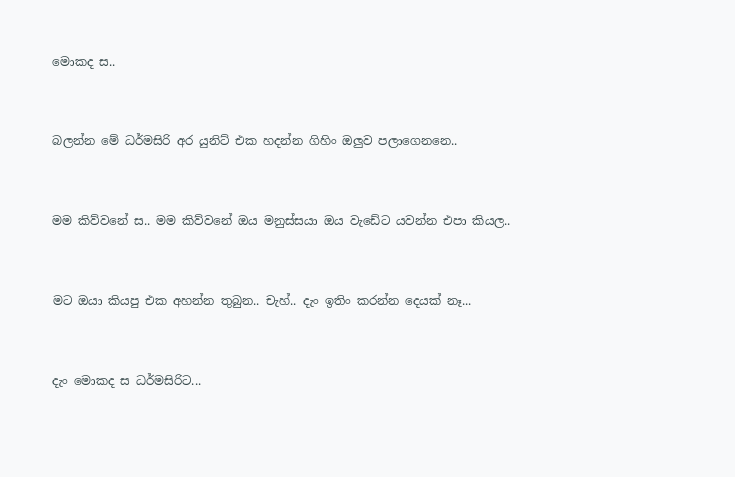මොකද ස..


බලන්න මේ ධර්මසිරි අර යුනිට් එක හදන්න ගිහිං ඔලුව පලාගෙනනෙ..


මම කිව්වනේ ස.. මම කිව්වනේ ඔය මනුස්සයා ඔය වැඩේට යවන්න එපා කියල..


මට ඔයා කියපු එක අහන්න තුබුන.. චැහ්.. දැං ඉතිං කරන්න දෙයක් නෑ...


දැං මොකද ස ධර්මසිරිට...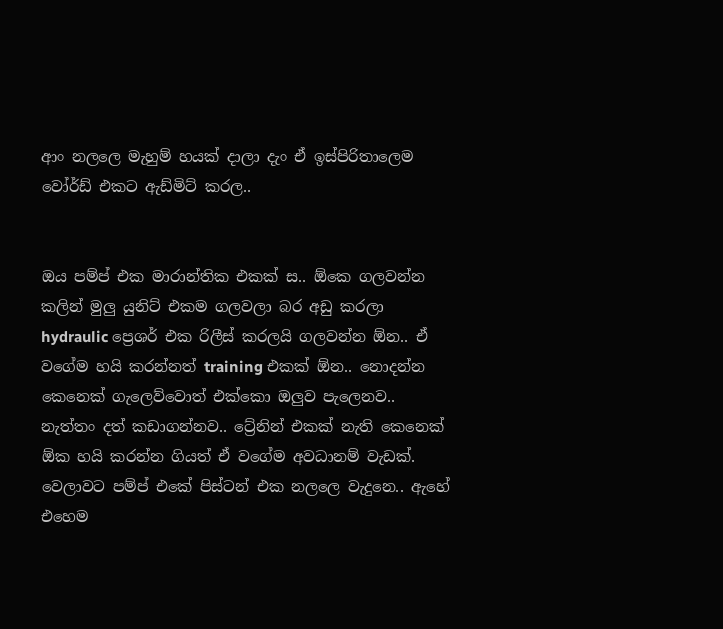ආං නලලෙ මැහුම් හයක් දාලා දැං ඒ ඉස්පිරිතාලෙම වෝර්ඩ් එකට ඇඩ්මිට් කරල..


ඔය පම්ප් එක මාරාන්තික එකක් ස.. ඕකෙ ගලවන්න කලින් මුලු යුනිට් එකම ගලවලා බර අඩු කරලා hydraulic ප්‍රෙශර් එක රිලීස් කරලයි ගලවන්න ඕන.. ඒ වගේම හයි කරන්නත් training එකක් ඕන.. නොදන්න කෙනෙක් ගැලෙව්වොත් එක්කො ඔලුව පැලෙනව.. නැත්තං දත් කඩාගන්නව.. ට්‍රේනින් එකක් නැති කෙනෙක් ඕක හයි කරන්න ගියත් ඒ වගේම අවධානම් වැඩක්. වෙලාවට පම්ප් එකේ පිස්ටන් එක නලලෙ වැදුනෙ.. ඇහේ එහෙම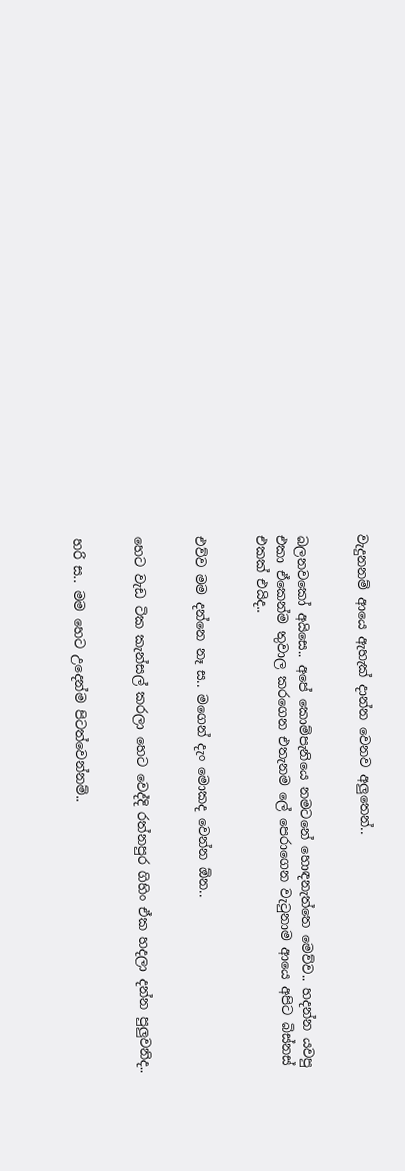වැදුනනම් ආයෙ ඇහැක් දාන්න වෙනව අලුතෙන්..


බලනවකෝ අයිසෙ.. අපේ කොම්පැනියෙ නමටනේ හොඳනැත්තෙ මෙව්ව.. හදන්න යවපු එකා ඒකෙන්ම තුවාල කරගෙන එතැනම ලේ පෙරාගෙන වැටුනාම ආයෙ අපිට බිස්නස් එකක් එයිද..


එව්ව මම දන්නෙ නෑ ස.. මගෙන් දැං මොකද වෙන්න ඕන..


හෙට වැඩ ටික කැන්සල් කරලා හෙට වෙද්දි රත්නපුර ගිහිං ඒක හදලා දන්න පුලුවනිද..


හරි ස.. මම හෙට උදෙන්ම පිටත්වෙන්නම්..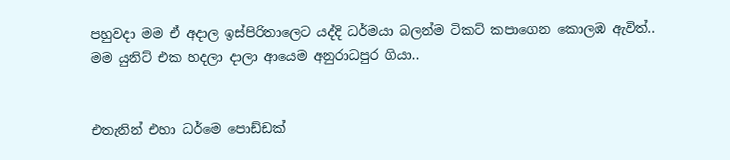පහුවදා මම ඒ අදාල ඉස්පිරිතාලෙට යද්දි ධර්මයා බලන්ම ටිකට් කපාගෙන කොලඹ ඇවිත්.. මම යුනිට් එක හදලා දාලා ආයෙම අනුරාධපුර ගියා..


එතැනින් එහා ධර්මෙ පොඩ්ඩක්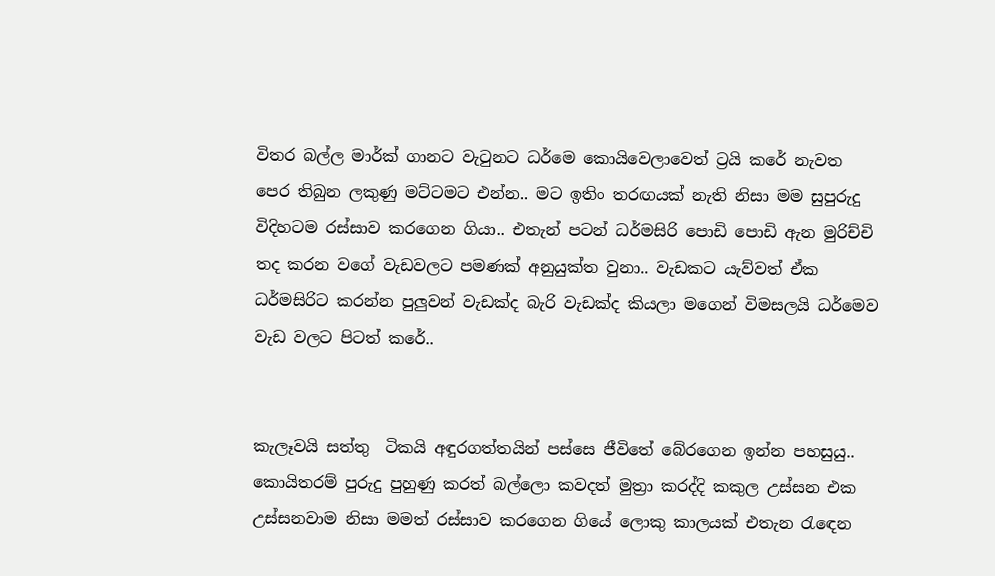විතර බල්ල මාර්ක් ගානට වැටුනට ධර්මෙ කොයිවෙලාවෙත් ට්‍රයි කරේ නැවත පෙර තිබුන ලකුණු මට්ටමට එන්න.. මට ඉතිං තරඟයක් නැති නිසා මම සුපුරුදු විදිහටම රස්සාව කරගෙන ගියා.. එතැන් පටන් ධර්මසිරි පොඩි පොඩි ඇන මුරිච්චි තද කරන වගේ වැඩවලට පමණක් අනුයුක්ත වුනා.. වැඩකට යැව්වත් ඒක ධර්මසිරිට කරන්න පුලුවන් වැඩක්ද බැරි වැඩක්ද කියලා මගෙන් විමසලයි ධර්මෙව වැඩ වලට පිටත් කරේ..


කැලෑවයි සත්තු  ටිකයි අඳුරගත්තයින් පස්සෙ ජීවිතේ බේරගෙන ඉන්න පහසුයු.. කොයිතරම් පුරුදු පුහුණු කරත් බල්ලො කවදත් මුත්‍රා කරද්දි කකුල උස්සන එක උස්සනවාම නිසා මමත් රස්සාව කරගෙන ගියේ ලොකු කාලයක් එතැන රැඳෙන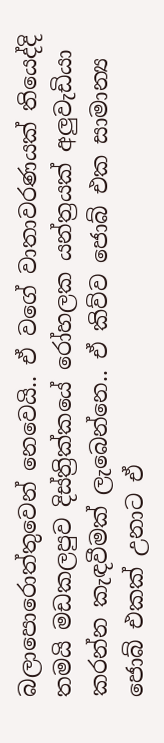බලාපොරොත්තුවෙන් නෙවෙයි.. ඒ වගේ වාතාවරණයක් තියෙද්දි තමයි මඩකලපුව දිස්ත්‍රික්කයේ රෝහලක යන්ත්‍රයක් අලුවැඩියා කරන්න කැඳවීමක් ලැබෙන්නෙ.. ඒ කිව්ව ජොබ් එක සාමාන්‍ය ජොබ් එකක් උනාට ඒ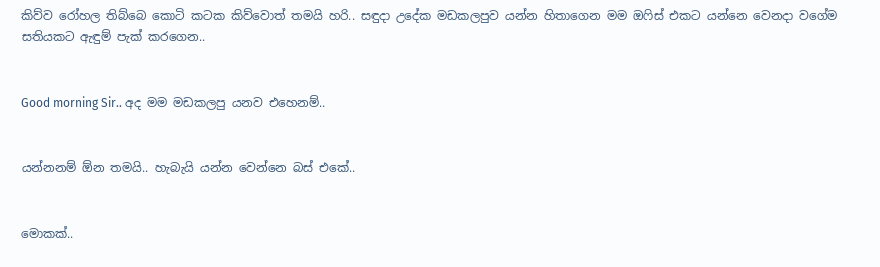කිව්ව රෝහල තිබ්බෙ කොටි කටක කිව්වොත් තමයි හරි.. සඳුදා උදේක මඩකලපුව යන්න හිතාගෙන මම ඔෆිස් එකට යන්නෙ වෙනදා වගේම සතියකට ඇඳුම් පැක් කරගෙන..


Good morning Sir.. අද මම මඩකලපු යනව එහෙනම්..


යන්නනම් ඕන තමයි.. හැබැයි යන්න වෙන්නෙ බස් එකේ..


මොකක්..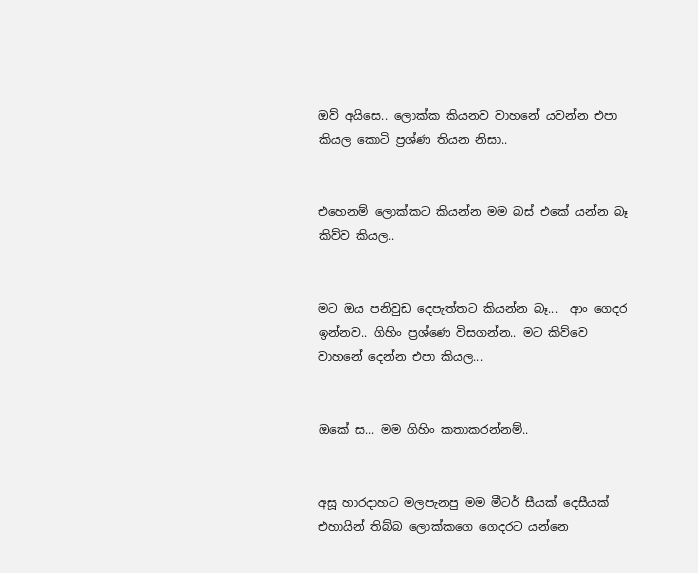ඔව් අයිසෙ.. ලොක්ක කියනව වාහනේ යවන්න එපා කියල කොටි ප්‍රශ්ණ තියන නිසා..


එහෙනම් ලොක්කට කියන්න මම බස් එකේ යන්න බෑ කිව්ව කියල..


මට ඔය පනිවුඩ දෙපැත්තට කියන්න බෑ...  ආං ගෙදර ඉන්නව.. ගිහිං ප්‍රශ්ණෙ විසගන්න.. මට කිව්වෙ වාහනේ දෙන්න එපා කියල...


ඔකේ ස... මම ගිහිං කතාකරන්නම්..


අසූ හාරදාහට මලපැනපු මම මීටර් සීයක් දෙසීයක් එහායින් තිබ්බ ලොක්කගෙ ගෙදරට යන්නෙ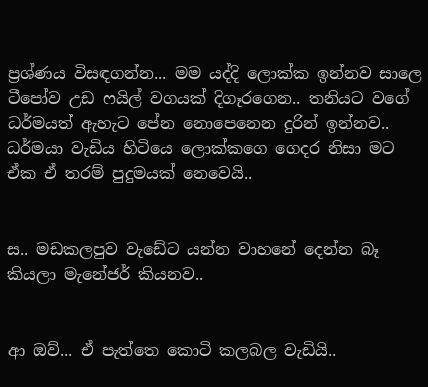ප්‍රශ්ණය විසඳගන්න... මම යද්දි ලොක්ක ඉන්නව සාලෙ ටීපෝව උඩ ෆයිල් වගයක් දිගෑරගෙන.. තනියට වගේ ධර්මයත් ඇහැට පේන නොපෙනෙන දුරින් ඉන්නව.. ධර්මයා වැඩිය හිටියෙ ලොක්කගෙ ගෙදර නිසා මට ඒක ඒ තරම් පුදුමයක් නෙවෙයි..


ස.. මඩකලපුව වැඩේට යන්න වාහනේ දෙන්න බෑ කියලා මැනේජර් කියනව..


ආ ඔව්... ඒ පැත්තෙ කොටි කලබල වැඩියි..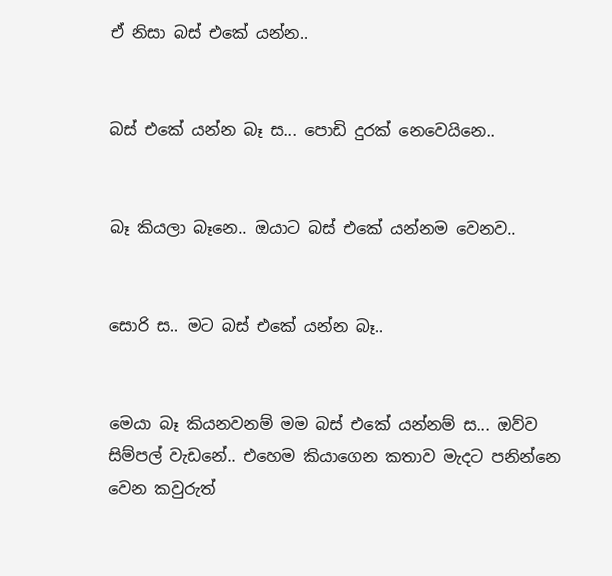ඒ නිසා බස් එකේ යන්න..


බස් එකේ යන්න බෑ ස... පොඩි දුරක් නෙවෙයිනෙ..


බෑ කියලා බෑනෙ.. ඔයාට බස් එකේ යන්නම වෙනව..


සොරි ස.. මට බස් එකේ යන්න බෑ..


මෙයා බෑ කියනවනම් මම බස් එකේ යන්නම් ස... ඔව්ව සිම්පල් වැඩනේ.. එහෙම කියාගෙන කතාව මැදට පනින්නෙ වෙන කවුරුත්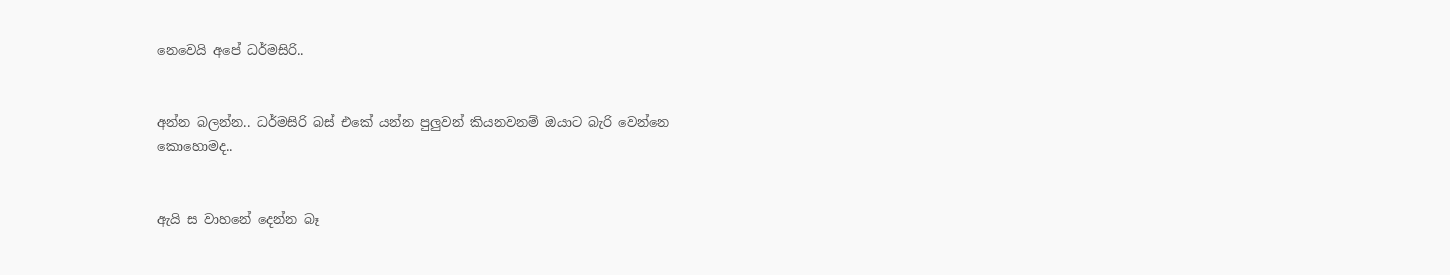නෙවෙයි අපේ ධර්මසිරි..


අන්න බලන්න.. ධර්මසිරි බස් එකේ යන්න පුලුවන් කියනවනම් ඔයාට බැරි වෙන්නෙ කොහොමද..


ඇයි ස වාහනේ දෙන්න බෑ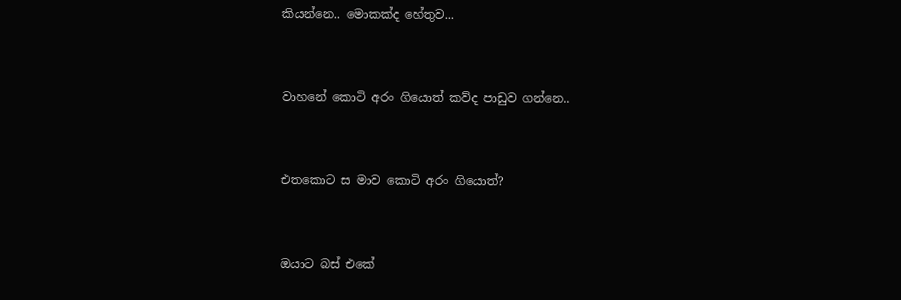කියන්නෙ.. මොකක්ද හේතුව...


වාහනේ කොටි අරං ගියොත් කව්ද පාඩුව ගන්නෙ..


එතකොට ස මාව කොටි අරං ගියොත්?


ඔයාට බස් එකේ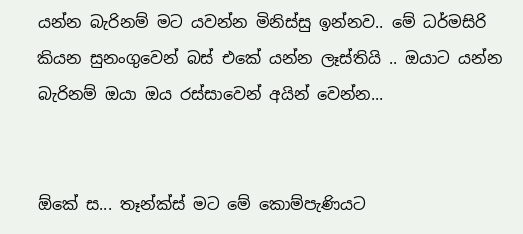යන්න බැරිනම් මට යවන්න මිනිස්සු ඉන්නව.. මේ ධර්මසිරි කියන සුනංගුවෙන් බස් එකේ යන්න ලෑස්තියි .. ඔයාට යන්න බැරිනම් ඔයා ඔය රස්සාවෙන් අයින් වෙන්න...


ඕකේ ස... තෑන්ක්ස් මට මේ කොම්පැණියට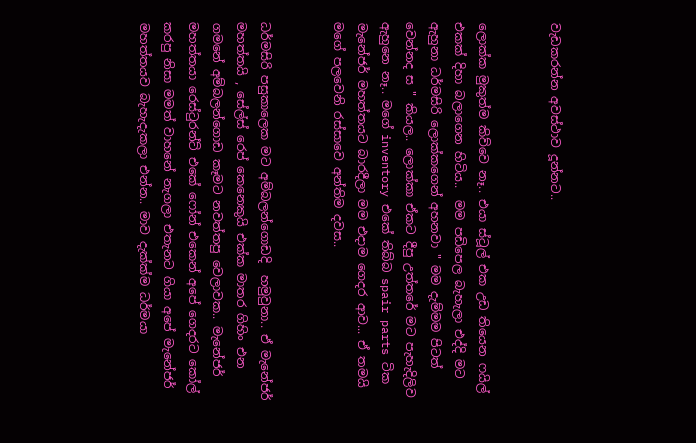වැඩකරන්න අවස්ථාව දූන්නට..


ලොක්ක මුකුත්ම කිව්වෙ නෑ.. එයා ස්ටූල් එක උඩ තියෙන ෆයිල් එකක් දිහා බලාගෙන හිටිය..  මම පඩිපෙල බැහැලා එද්දි මට ඇහුනා ධර්මසිරි ලොක්කගෙන් අහනවා " මම දැම්මම පිටත් වෙන්නද ස " කියල.. ලොක්කා ඒකට දීපු උත්තරේ මට පැහැදිලිව ඇහුනෙ නෑ.. මගේ inventory එකේ තිබ්බ spair parts ටික මැනේජර් මහත්තයට බාරදීලා මම එදාම ගෙදර ආව... ඒ තමයි මගේ පලවෙනි රස්සාවෙ අන්තිම දවස..


ධර්මසිරි පසුකාලෙක මට අම්බලන්ගොඩදි  හමුවුනා.. ඒ මැනේජර් මහත්තයි , සේල්ස් රෙප් කෙනෙකුයි එක්ක මාතර ගිහිං එන ගමනේ අම්බලන්ගොඩ කෑමට නවත්තපු වෙලාවක.. මැනේජර් මහත්තයා රෙස්ටුරන්ට් එකේ ෆෝන් එකෙන් අපේ ගෙදරට කෝල් කරපු නිසා මමත් වාහනේ නැගලා එතැනට ගියා අපේ මැනේජර් මහත්තයව බැහැදැකලා එන්න.. මාව දැක්ක්ම ධර්මයා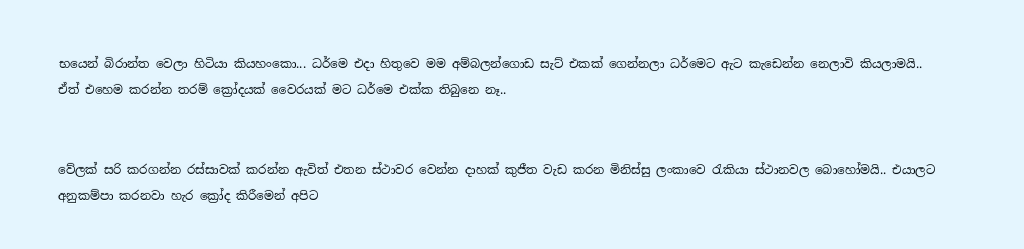භයෙන් බිරාන්ත වෙලා හිටියා කියහංකො... ධර්මෙ එදා හිතුවෙ මම අම්බලන්ගොඩ සැට් එකක් ගෙන්නලා ධර්මෙට ඇට කැඩෙන්න නෙලාවි කියලාමයි.. ඒත් එහෙම කරන්න තරම් ක්‍රෝදයක් වෛරයක් මට ධර්මෙ එක්ක තිබුනෙ නෑ..


වේලක් සරි කරගන්න රස්සාවක් කරන්න ඇවිත් එතන ස්ථාවර වෙන්න දාහක් කුජීත වැඩ කරන මිනිස්සු ලංකාවෙ රැකියා ස්ථානවල බොහෝමයි.. එයාලට අනුකම්පා කරනවා හැර ක්‍රෝද කිරීමෙන් අපිට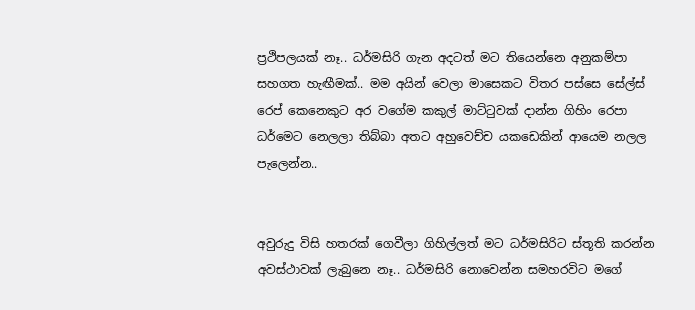ප්‍රථිපලයක් නෑ.. ධර්මසිරි ගැන අදටත් මට තියෙන්නෙ අනුකම්පා සහගත හැඟීමක්.. මම අයින් වෙලා මාසෙකට විතර පස්සෙ සේල්ස් රෙප් කෙනෙකුට අර වගේම කකුල් මාට්ටුවක් දාන්න ගිහිං රෙපා ධර්මෙට නෙලලා තිබ්බා අතට අහුවෙච්ච යකඩෙකින් ආයෙම නලල පැලෙන්න..


අවුරුදු විසි හතරක් ගෙවීලා ගිහිල්ලත් මට ධර්මසිරිට ස්තූති කරන්න අවස්ථාවක් ලැබුනෙ නෑ.. ධර්මසිරි නොවෙන්න සමහරවිට මගේ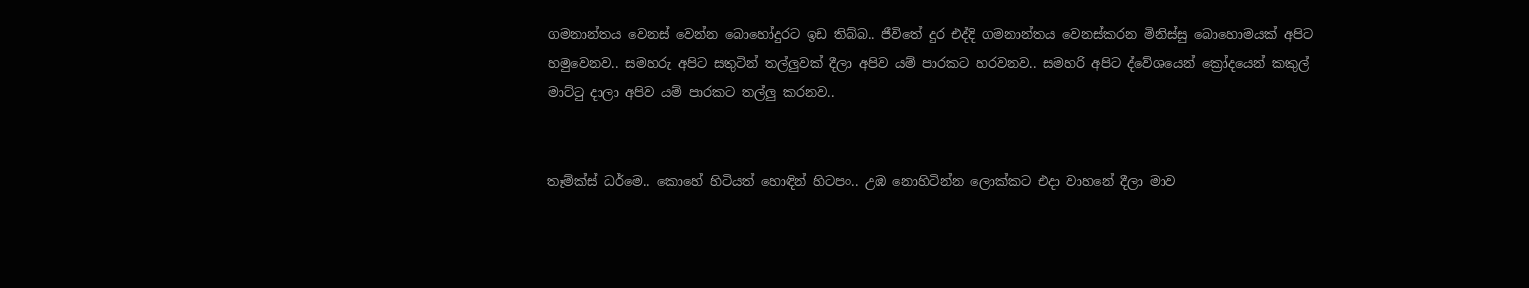ගමනාන්තය වෙනස් වෙන්න බොහෝදුරට ඉඩ තිබ්බ.. ජීවිතේ දුර එද්දි ගමනාන්තය වෙනස්කරන මිනිස්සු බොහොමයක් අපිට හමුවෙනව.. සමහරු අපිට සතුටින් තල්ලුවක් දීලා අපිව යම් පාරකට හරවනව.. සමහරි අපිට ද්වේශයෙන් ක්‍රෝදයෙන් කකුල් මාට්ටු දාලා අපිව යම් පාරකට තල්ලු කරනව..


තෑම්ක්ස් ධර්මෙ.. කොහේ හිටියත් හොඳින් හිටපං.. උඹ නොහිටින්න ලොක්කට එදා වාහනේ දීලා මාව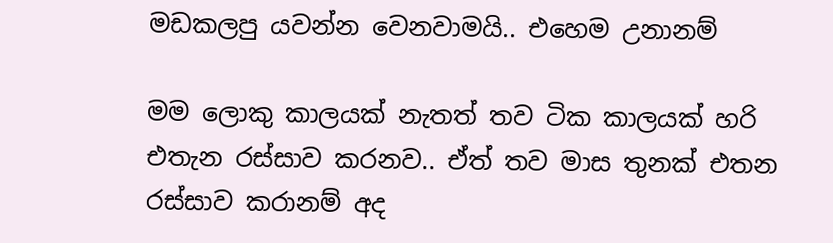මඩකලපු යවන්න වෙනවාමයි.. එහෙම උනානම්

මම ලොකු කාලයක් නැතත් තව ටික කාලයක් හරි එතැන රස්සාව කරනව.. ඒත් තව මාස තුනක් එතන රස්සාව කරානම් අද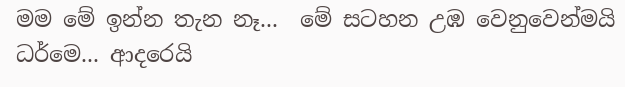මම මේ ඉන්න තැන නෑ...  මේ සටහන උඹ වෙනුවෙන්මයි ධර්මෙ... ආදරෙයි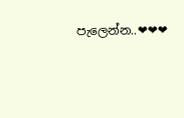පැලෙන්න..❤❤❤